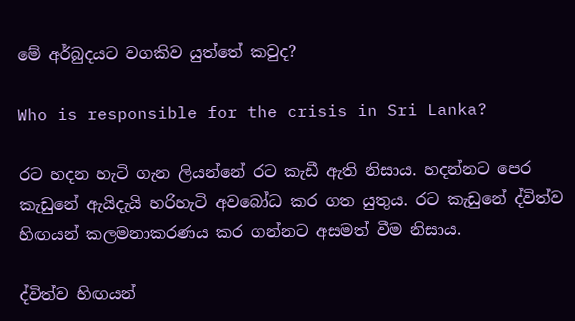මේ අර්බුදයට වගකිව යුත්තේ කවුද?

Who is responsible for the crisis in Sri Lanka?

රට හදන හැටි ගැන ලියන්නේ රට කැඩී ඇති නිසාය. හදන්නට පෙර කැඩුනේ ඇයිදැයි හරිහැටි අවබෝධ කර ගත යුතුය. රට කැඩුනේ ද්විත්ව හිඟයන් කලමනාකරණය කර ගන්නට අසමත් වීම නිසාය.

ද්විත්ව හිඟයන්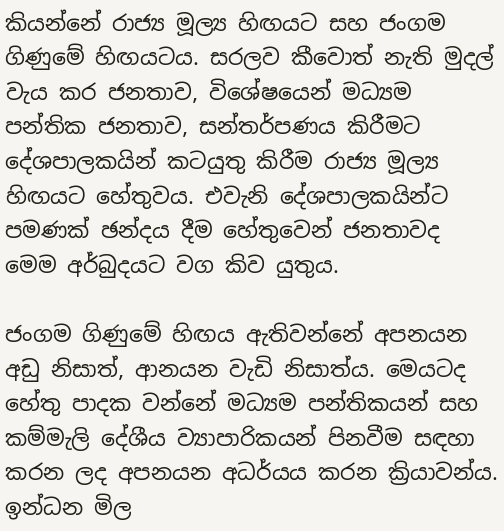කියන්නේ රාජ්‍ය මූල්‍ය හිඟයට සහ ජංගම ගිණුමේ හිඟයටය. සරලව කීවොත් නැති මුදල් වැය කර ජනතාව, විශේෂයෙන් මධ්‍යම පන්තික ජනතාව, සන්තර්පණය කිරීමට  දේශපාලකයින් කටයුතු කිරීම රාජ්‍ය මූල්‍ය හිඟයට හේතුවය. එවැනි දේශපාලකයින්ට පමණක් ඡන්දය දීම හේතුවෙන් ජනතාවද මෙම අර්බුදයට වග කිව යුතුය.

ජංගම ගිණුමේ හිඟය ඇතිවන්නේ අපනයන අඩු නිසාත්, ආනයන වැඩි නිසාත්ය. මෙයටද හේතු පාදක වන්නේ මධ්‍යම පන්තිකයන් සහ කම්මැලි දේශීය ව්‍යාපාරිකයන් පිනවීම සඳහා කරන ලද අපනයන අධර්යය කරන ක්‍රියාවන්ය. ඉන්ධන මිල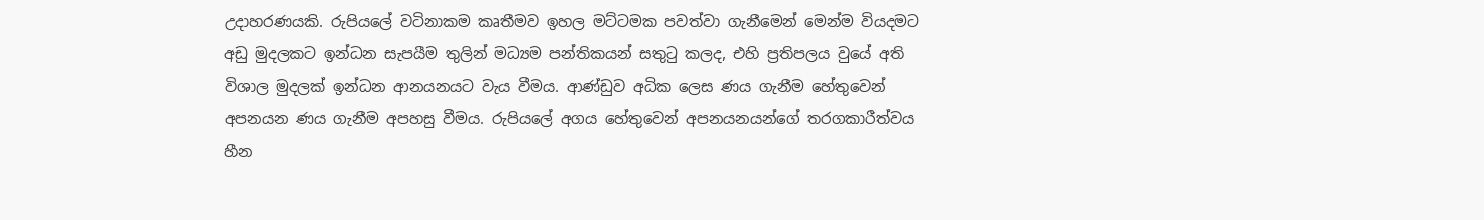උදාහරණයකි. රුපියලේ වටිනාකම කෘතීමව ඉහල මට්ටමක පවත්වා ගැනීමෙන් මෙන්ම වියදමට අඩු මුදලකට ඉන්ධන සැපයීම තුලින් මධ්‍යම පන්තිකයන් සතුටු කලද, එහි ප්‍රතිපලය වුයේ අති විශාල මුදලක් ඉන්ධන ආනයනයට වැය වීමය. ආණ්ඩුව අධික ලෙස ණය ගැනීම හේතුවෙන් අපනයන ණය ගැනීම අපහසු වීමය. රුපියලේ අගය හේතුවෙන් අපනයනයන්ගේ තරගකාරීත්වය හීන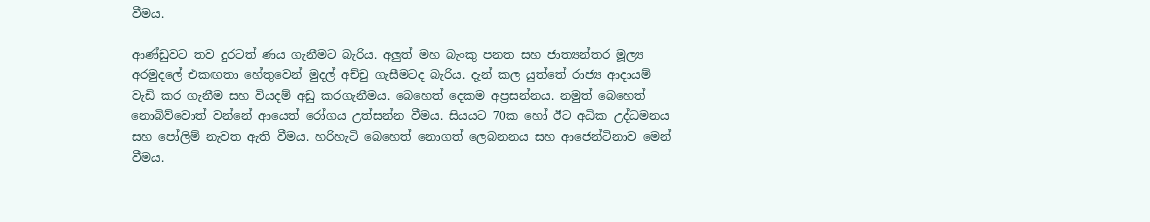වීමය.

ආණ්ඩුවට තව දුරටත් ණය ගැනීමට බැරිය. අලුත් මහ බැංකු පනත සහ ජාත්‍යන්තර මූල්‍ය අරමුදලේ එකඟතා හේතුවෙන් මුදල් අච්චු ගැසීමටද බැරිය. දැන් කල යුත්තේ රාජ්‍ය ආදායම් වැඩි කර ගැනීම සහ වියදම් අඩු කරගැනීමය. බෙහෙත් දෙකම අප්‍රසන්නය. නමුත් බෙහෙත් නොබිව්වොත් වන්නේ ආයෙත් රෝගය උත්සන්න වීමය. සියයට 70ක හෝ ඊට අධික උද්ධමනය සහ පෝලිම් නැවත ඇති වීමය. හරිහැටි බෙහෙත් නොගත් ලෙබනනය සහ ආජෙන්ටිනාව මෙන් වීමය.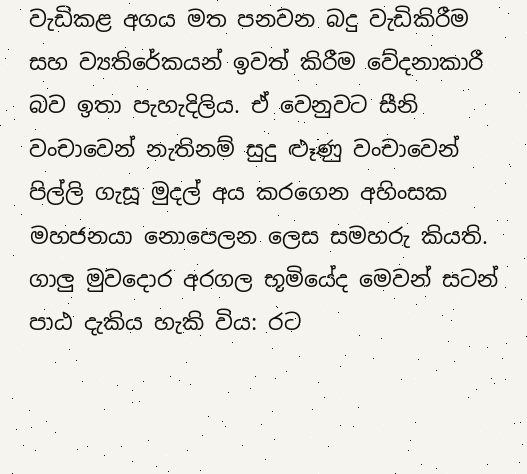වැඩිකළ අගය මත පනවන බදු වැඩිකිරීම සහ ව්‍යතිරේකයන් ඉවත් කිරීම වේදනාකාරී බව ඉතා පැහැදිලිය. ඒ වෙනුවට සීනි වංචාවෙන් නැතිනම් සුදු ළූණු වංචාවෙන් පිල්ලි ගැසූ මුදල් අය කරගෙන අහිංසක මහජනයා නොපෙලන ලෙස සමහරු කියති. ගාලු මුවදොර අරගල භූමියේද මෙවන් සටන් පාඨ දැකිය හැකි විය: රට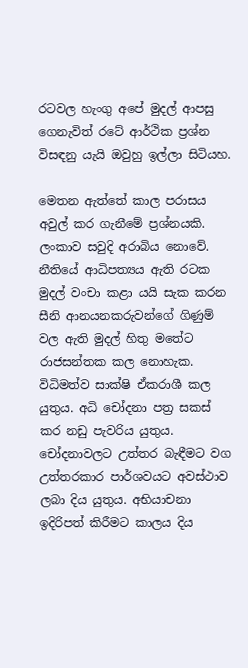රටවල හැංගු අපේ මුදල් ආපසු ගෙනැවිත් රටේ ආර්ථික ප්‍රශ්න විසඳනු යැයි ඔවුහු ඉල්ලා සිටියහ.

මෙතන ඇත්තේ කාල පරාසය අවුල් කර ගැනීමේ ප්‍රශ්නයකි. ලංකාව සවුදි අරාබිය නොවේ. නීතියේ ආධිපත්‍යය ඇති රටක මුදල් වංචා කළා යයි සැක කරන සීනි ආනයනකරුවන්ගේ ගිණුම් වල ඇති මුදල් හිතු මතේට රාජසන්තක කල නොහැක. විධිමත්ව සාක්ෂි ඒකරාශී කල යුතුය. අධි චෝදනා පත්‍ර සකස් කර නඩු පැවරිය යුතුය. චෝදනාවලට උත්තර බැඳීමට වග උත්තරකාර පාර්ශවයට අවස්ථාව ලබා දිය යුතුය. අභියාචනා ඉදිරිපත් කිරීමට කාලය දිය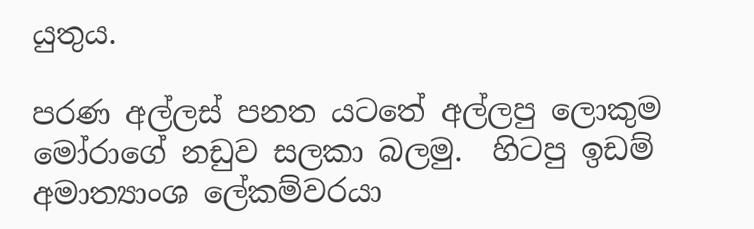යුතුය.

පරණ අල්ලස් පනත යටතේ අල්ලපු ලොකුම මෝරාගේ නඩුව සලකා බලමු.  හිටපු ඉඩම් අමාත්‍යාංශ ලේකම්වරයා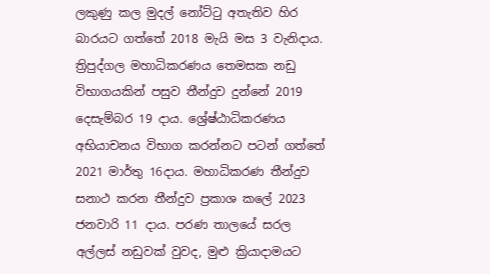ලකුණු කල මුදල් නෝට්ටු අතැතිව හිර බාරයට ගත්තේ 2018 මැයි මස 3 වැනිදාය. ත්‍රිපුද්ගල මහාධිකරණය තෙමසක නඩු විභාගයකින් පසුව තීන්දුව දුන්නේ 2019 දෙසැම්බර 19 දාය. ශ්‍රේෂ්ඨාධිකරණය අභියාචනය විභාග කරන්නට පටන් ගත්තේ 2021 මාර්තු 16දාය. මහාධිකරණ තීන්දුව සනාථ කරන තීන්දුව ප්‍රකාශ කලේ 2023 ජනවාරි 11 දාය. පරණ තාලයේ සරල අල්ලස් නඩුවක් වුවද, මුළු ක්‍රියාදාමයට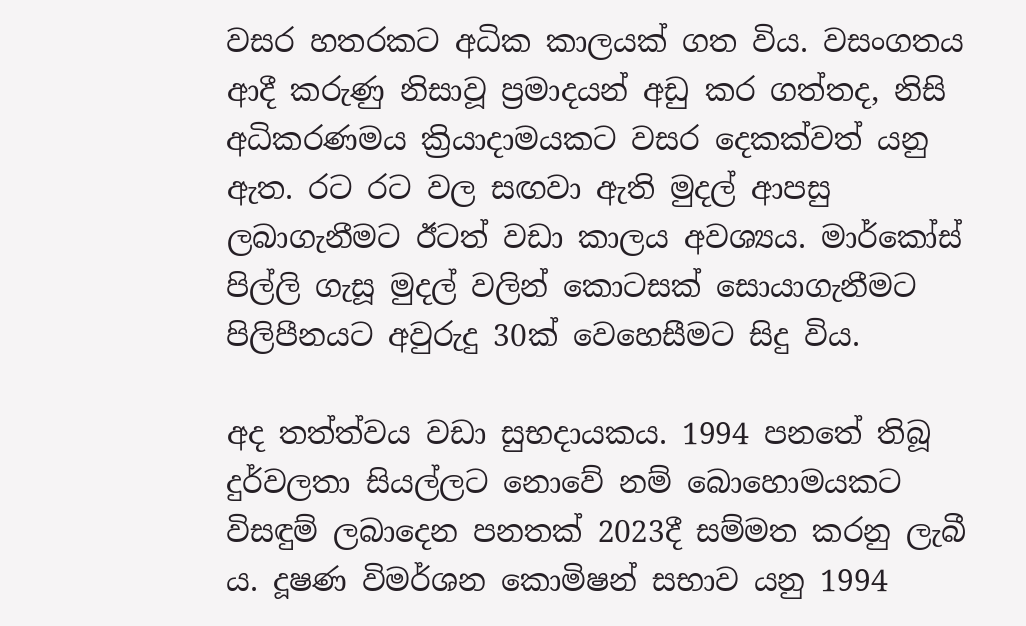වසර හතරකට අධික කාලයක් ගත විය. වසංගතය ආදී කරුණු නිසාවූ ප්‍රමාදයන් අඩු කර ගත්තද, නිසි අධිකරණමය ක්‍රියාදාමයකට වසර දෙකක්වත් යනු ඇත. රට රට වල සඟවා ඇති මුදල් ආපසු ලබාගැනීමට ඊටත් වඩා කාලය අවශ්‍යය. මාර්කෝස් පිල්ලි ගැසූ මුදල් වලින් කොටසක් සොයාගැනීමට පිලිපීනයට අවුරුදු 30ක් වෙහෙසීමට සිදු විය.

අද තත්ත්වය වඩා සුභදායකය. 1994 පනතේ තිබූ දුර්වලතා සියල්ලට නොවේ නම් බොහොමයකට විසඳුම් ලබාදෙන පනතක් 2023දී සම්මත කරනු ලැබී ය. දූෂණ විමර්ශන කොමිෂන් සභාව යනු 1994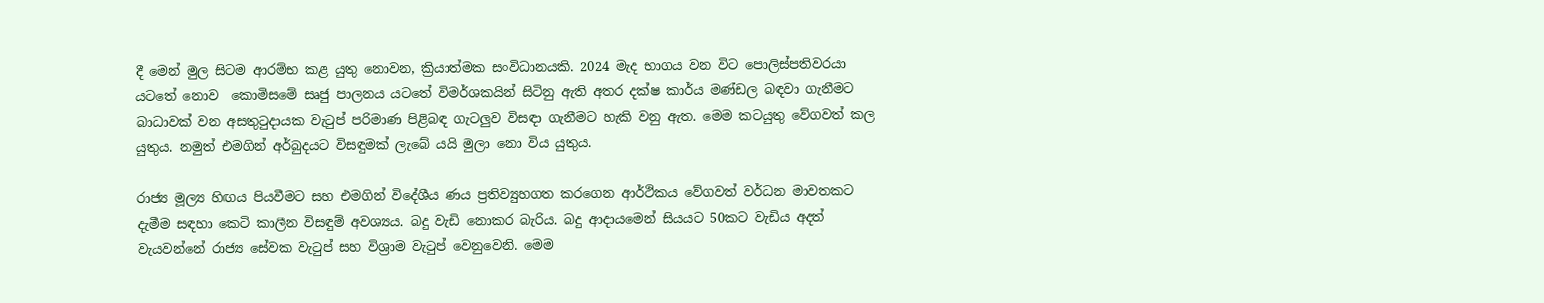දී මෙන් මුල සිටම ආරම්භ කළ යුතු නොවන, ක්‍රියාත්මක සංවිධානයකි. 2024 මැද භාගය වන විට පොලිස්පතිවරයා යටතේ නොව  කොමිසමේ සෘජු පාලනය යටතේ විමර්ශකයින් සිටිනු ඇති අතර දක්ෂ කාර්ය මණ්ඩල බඳවා ගැනීමට බාධාවක් වන අසතුටුදායක වැටුප් පරිමාණ පිළිබඳ ගැටලුව විසඳා ගැනීමට හැකි වනු ඇත. මෙම කටයුතු වේගවත් කල යුතුය. නමුත් එමගින් අර්බුදයට විසඳුමක් ලැබේ යයි මුලා නො විය යුතුය.

රාජ්‍ය මූල්‍ය හිඟය පියවීමට සහ එමගින් විදේශීය ණය ප්‍රතිව්‍යුහගත කරගෙන ආර්ථිකය වේගවත් වර්ධන මාවතකට දැමීම සඳහා කෙටි කාලීන විසඳුම් අවශ්‍යය. බදු වැඩි නොකර බැරිය. බදු ආදායමෙන් සියයට 50කට වැඩිය අදත් වැයවන්නේ රාජ්‍ය සේවක වැටුප් සහ විශ්‍රාම වැටුප් වෙනුවෙනි. මෙම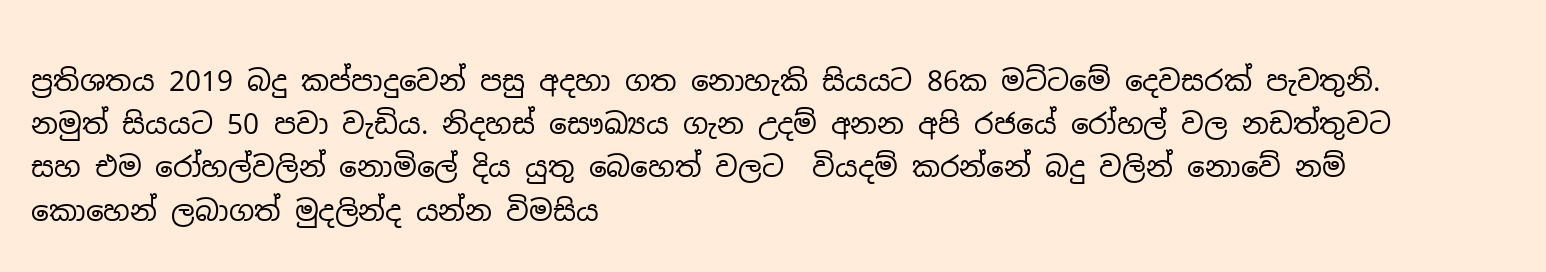ප්‍රතිශතය 2019 බදු කප්පාදුවෙන් පසු අදහා ගත නොහැකි සියයට 86ක මට්ටමේ දෙවසරක් පැවතුනි. නමුත් සියයට 50 පවා වැඩිය. නිදහස් සෞඛ්‍යය ගැන උදම් අනන අපි රජයේ රෝහල් වල නඩත්තුවට සහ එම රෝහල්වලින් නොමිලේ දිය යුතු බෙහෙත් වලට  වියදම් කරන්නේ බදු වලින් නොවේ නම් කොහෙන් ලබාගත් මුදලින්ද යන්න විමසිය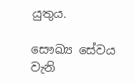යුතුය.

සෞඛ්‍ය සේවය වැනි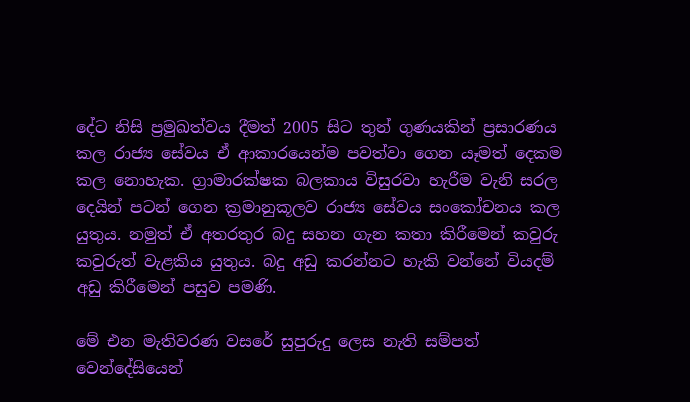දේට නිසි ප්‍රමුඛත්වය දීමත් 2005 සිට තුන් ගුණයකින් ප්‍රසාරණය කල රාජ්‍ය සේවය ඒ ආකාරයෙන්ම පවත්වා ගෙන යෑමත් දෙකම කල නොහැක. ග්‍රාමාරක්ෂක බලකාය විසුරවා හැරීම වැනි සරල දෙයින් පටන් ගෙන ක්‍රමානුකූලව රාජ්‍ය සේවය සංකෝචනය කල යුතුය. නමුත් ඒ අතරතුර බදු සහන ගැන කතා කිරීමෙන් කවුරු කවුරුත් වැළකිය යුතුය. බදු අඩු කරන්නට හැකි වන්නේ වියදම් අඩු කිරීමෙන් පසුව පමණි.

මේ එන මැතිවරණ වසරේ සුපුරුදු ලෙස නැති සම්පත් වෙන්දේසියෙන්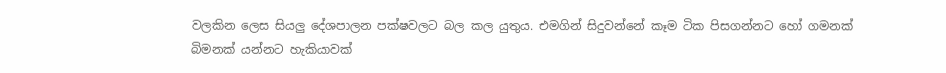වලකින ලෙස සියලු දේශපාලන පක්ෂවලට බල කල යුතුය. එමගින් සිදුවන්නේ කෑම ටික පිසගන්නට හෝ ගමනක් බිමනක් යන්නට හැකියාවක්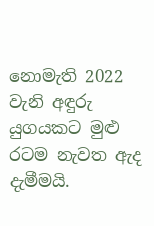නොමැති 2022 වැනි අඳුරු යුගයකට මුළු රටම නැවත ඇද දැමීමයි.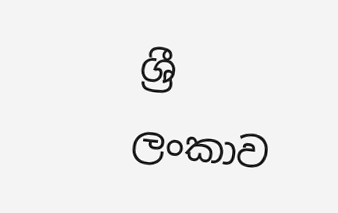ශ්‍රී ලංකාව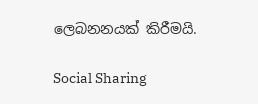ලෙබනනයක් කිරීමයි.

Social Sharing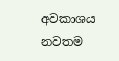අවකාශය නවතම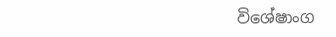විශේෂාංග